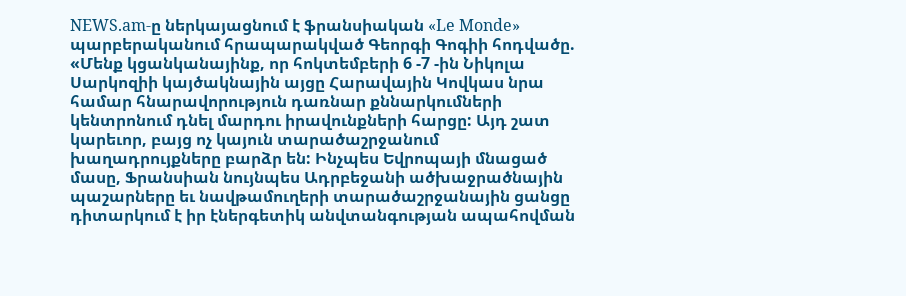NEWS.am-ը ներկայացնում է ֆրանսիական «Le Monde» պարբերականում հրապարակված Գեորգի Գոգիի հոդվածը.
«Մենք կցանկանայինք, որ հոկտեմբերի 6 -7 -ին Նիկոլա Սարկոզիի կայծակնային այցը Հարավային Կովկաս նրա համար հնարավորություն դառնար քննարկումների կենտրոնում դնել մարդու իրավունքների հարցը: Այդ շատ կարեւոր, բայց ոչ կայուն տարածաշրջանում խաղադրույքները բարձր են: Ինչպես Եվրոպայի մնացած մասը, Ֆրանսիան նույնպես Ադրբեջանի ածխաջրածնային պաշարները եւ նավթամուղերի տարածաշրջանային ցանցը դիտարկում է իր էներգետիկ անվտանգության ապահովման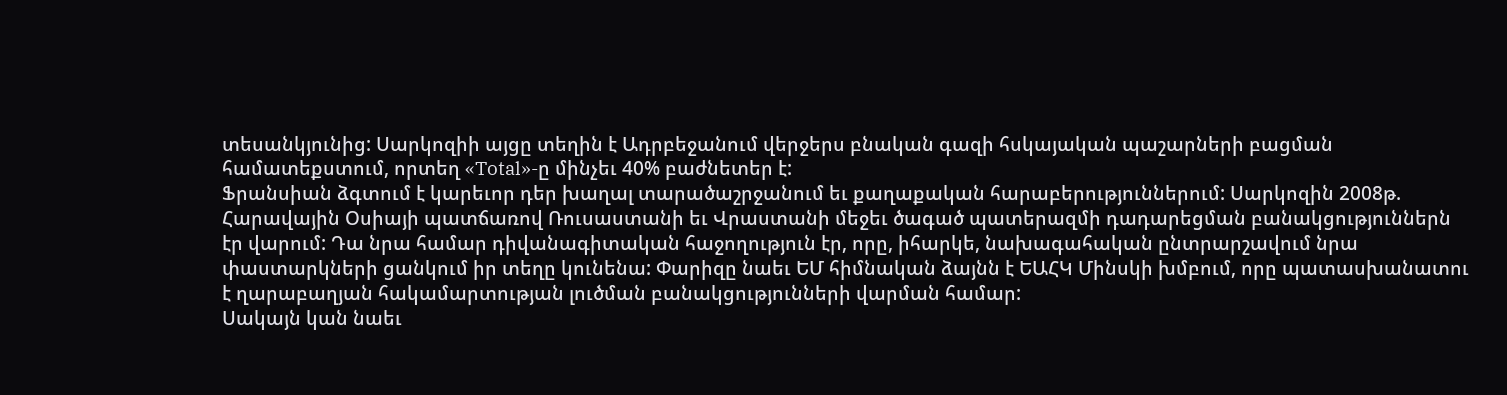տեսանկյունից: Սարկոզիի այցը տեղին է Ադրբեջանում վերջերս բնական գազի հսկայական պաշարների բացման համատեքստում, որտեղ «Total»-ը մինչեւ 40% բաժնետեր է:
Ֆրանսիան ձգտում է կարեւոր դեր խաղալ տարածաշրջանում եւ քաղաքական հարաբերություններում: Սարկոզին 2008թ. Հարավային Օսիայի պատճառով Ռուսաստանի եւ Վրաստանի մեջեւ ծագած պատերազմի դադարեցման բանակցություններն էր վարում: Դա նրա համար դիվանագիտական հաջողություն էր, որը, իհարկե, նախագահական ընտրարշավում նրա փաստարկների ցանկում իր տեղը կունենա: Փարիզը նաեւ ԵՄ հիմնական ձայնն է ԵԱՀԿ Մինսկի խմբում, որը պատասխանատու է ղարաբաղյան հակամարտության լուծման բանակցությունների վարման համար:
Սակայն կան նաեւ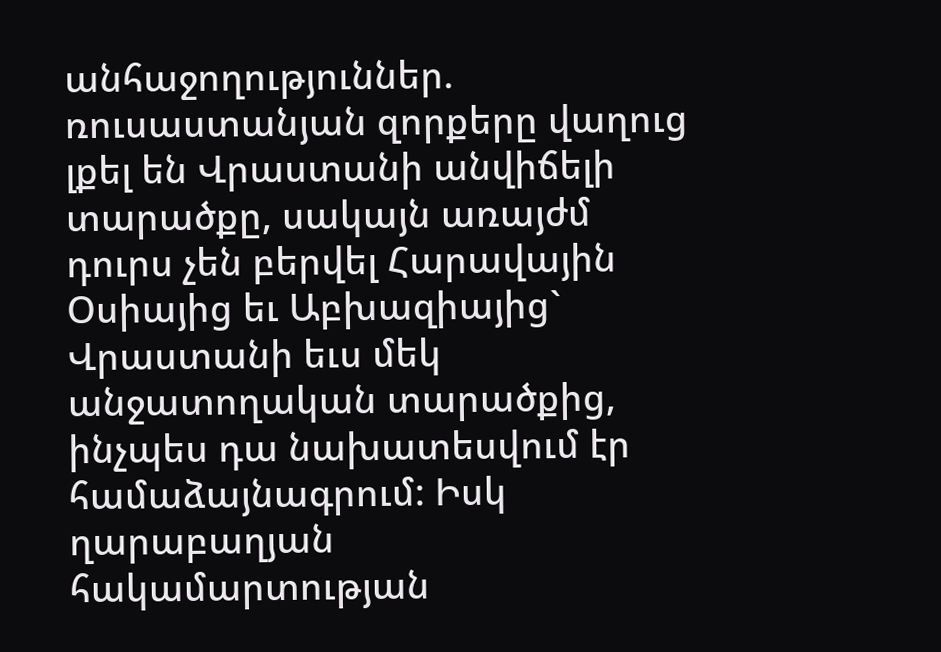անհաջողություններ. ռուսաստանյան զորքերը վաղուց լքել են Վրաստանի անվիճելի տարածքը, սակայն առայժմ դուրս չեն բերվել Հարավային Օսիայից եւ Աբխազիայից` Վրաստանի եւս մեկ անջատողական տարածքից, ինչպես դա նախատեսվում էր համաձայնագրում: Իսկ ղարաբաղյան հակամարտության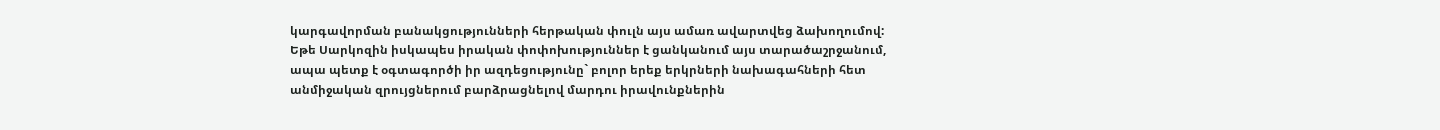կարգավորման բանակցությունների հերթական փուլն այս ամառ ավարտվեց ձախողումով:
Եթե Սարկոզին իսկապես իրական փոփոխություններ է ցանկանում այս տարածաշրջանում, ապա պետք է օգտագործի իր ազդեցությունը` բոլոր երեք երկրների նախագահների հետ անմիջական զրույցներում բարձրացնելով մարդու իրավունքներին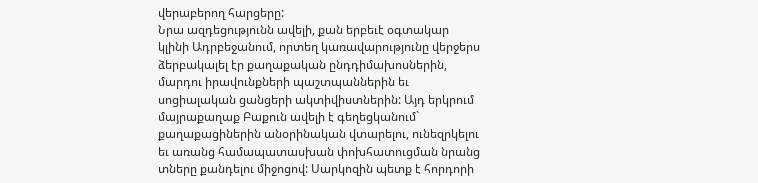վերաբերող հարցերը:
Նրա ազդեցությունն ավելի, քան երբեւէ օգտակար կլինի Ադրբեջանում, որտեղ կառավարությունը վերջերս ձերբակալել էր քաղաքական ընդդիմախոսներին, մարդու իրավունքների պաշտպաններին եւ սոցիալական ցանցերի ակտիվիստներին: Այդ երկրում մայրաքաղաք Բաքուն ավելի է գեղեցկանում` քաղաքացիներին անօրինական վտարելու, ունեզրկելու եւ առանց համապատասխան փոխհատուցման նրանց տները քանդելու միջոցով: Սարկոզին պետք է հորդորի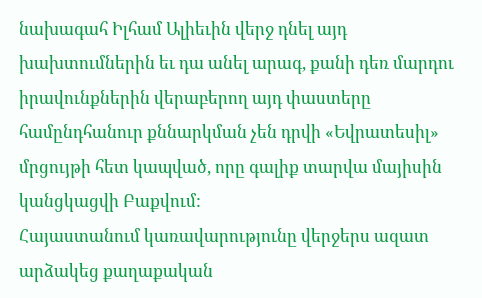նախագահ Իլհամ Ալիեւին վերջ դնել այդ խախտումներին եւ դա անել արագ, քանի դեռ մարդու իրավունքներին վերաբերող այդ փաստերը համընդհանուր քննարկման չեն դրվի «Եվրատեսիլ» մրցույթի հետ կապված, որը գալիք տարվա մայիսին կանցկացվի Բաքվում:
Հայաստանում կառավարությունը վերջերս ազատ արձակեց քաղաքական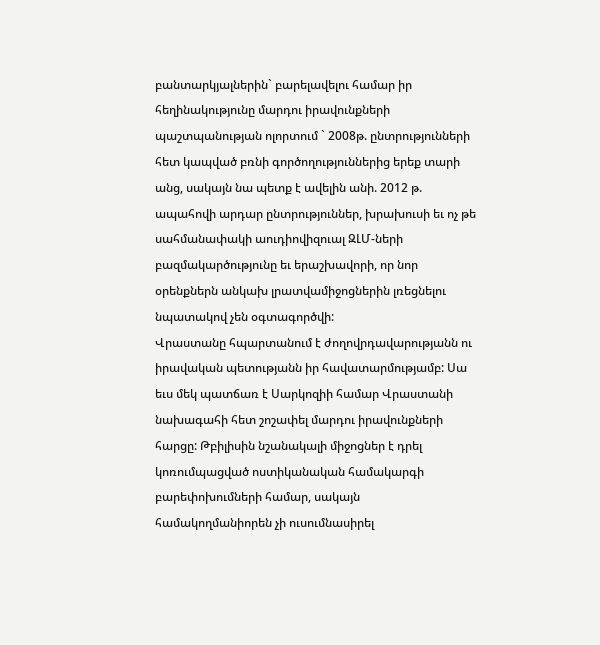բանտարկյալներին` բարելավելու համար իր հեղինակությունը մարդու իրավունքների պաշտպանության ոլորտում ` 2008թ. ընտրությունների հետ կապված բռնի գործողություններից երեք տարի անց, սակայն նա պետք է ավելին անի. 2012 թ. ապահովի արդար ընտրություններ, խրախուսի եւ ոչ թե սահմանափակի աուդիովիզուալ ԶԼՄ-ների բազմակարծությունը եւ երաշխավորի, որ նոր օրենքներն անկախ լրատվամիջոցներին լռեցնելու նպատակով չեն օգտագործվի:
Վրաստանը հպարտանում է ժողովրդավարությանն ու իրավական պետությանն իր հավատարմությամբ: Սա եւս մեկ պատճառ է Սարկոզիի համար Վրաստանի նախագահի հետ շոշափել մարդու իրավունքների հարցը: Թբիլիսին նշանակալի միջոցներ է դրել կոռումպացված ոստիկանական համակարգի բարեփոխումների համար, սակայն համակողմանիորեն չի ուսումնասիրել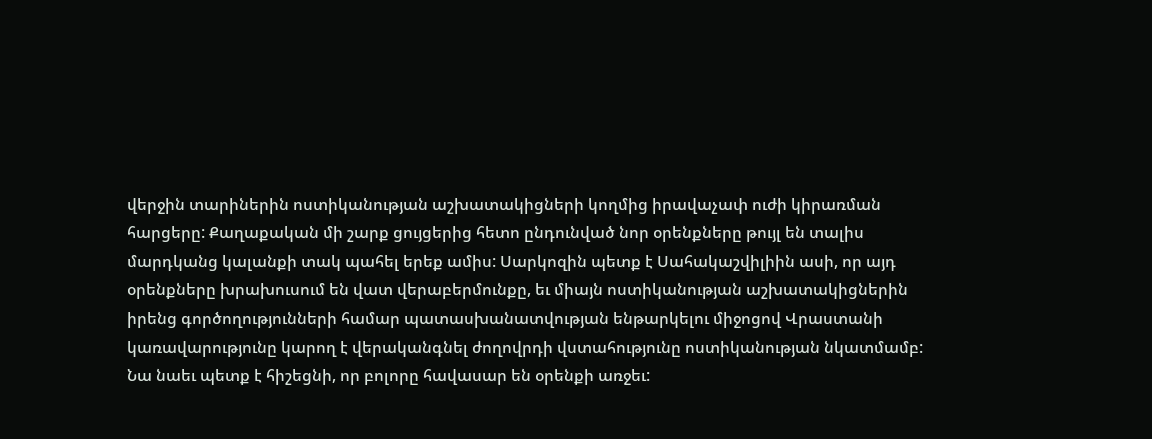վերջին տարիներին ոստիկանության աշխատակիցների կողմից իրավաչափ ուժի կիրառման հարցերը: Քաղաքական մի շարք ցույցերից հետո ընդունված նոր օրենքները թույլ են տալիս մարդկանց կալանքի տակ պահել երեք ամիս: Սարկոզին պետք է Սահակաշվիլիին ասի, որ այդ օրենքները խրախուսում են վատ վերաբերմունքը, եւ միայն ոստիկանության աշխատակիցներին իրենց գործողությունների համար պատասխանատվության ենթարկելու միջոցով Վրաստանի կառավարությունը կարող է վերականգնել ժողովրդի վստահությունը ոստիկանության նկատմամբ: Նա նաեւ պետք է հիշեցնի, որ բոլորը հավասար են օրենքի առջեւ: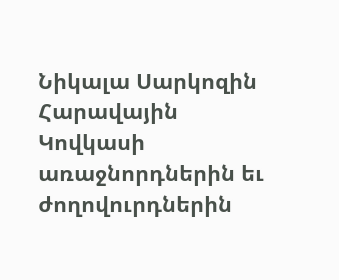Նիկալա Սարկոզին Հարավային Կովկասի առաջնորդներին եւ ժողովուրդներին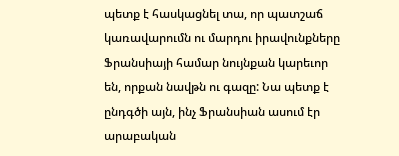պետք է հասկացնել տա, որ պատշաճ կառավարումն ու մարդու իրավունքները Ֆրանսիայի համար նույնքան կարեւոր են, որքան նավթն ու գազը: Նա պետք է ընդգծի այն, ինչ Ֆրանսիան ասում էր արաբական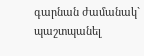գարնան ժամանակ` պաշտպանել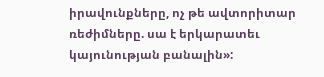իրավունքները, ոչ թե ավտորիտար ռեժիմները. սա է երկարատեւ կայունության բանալին»: